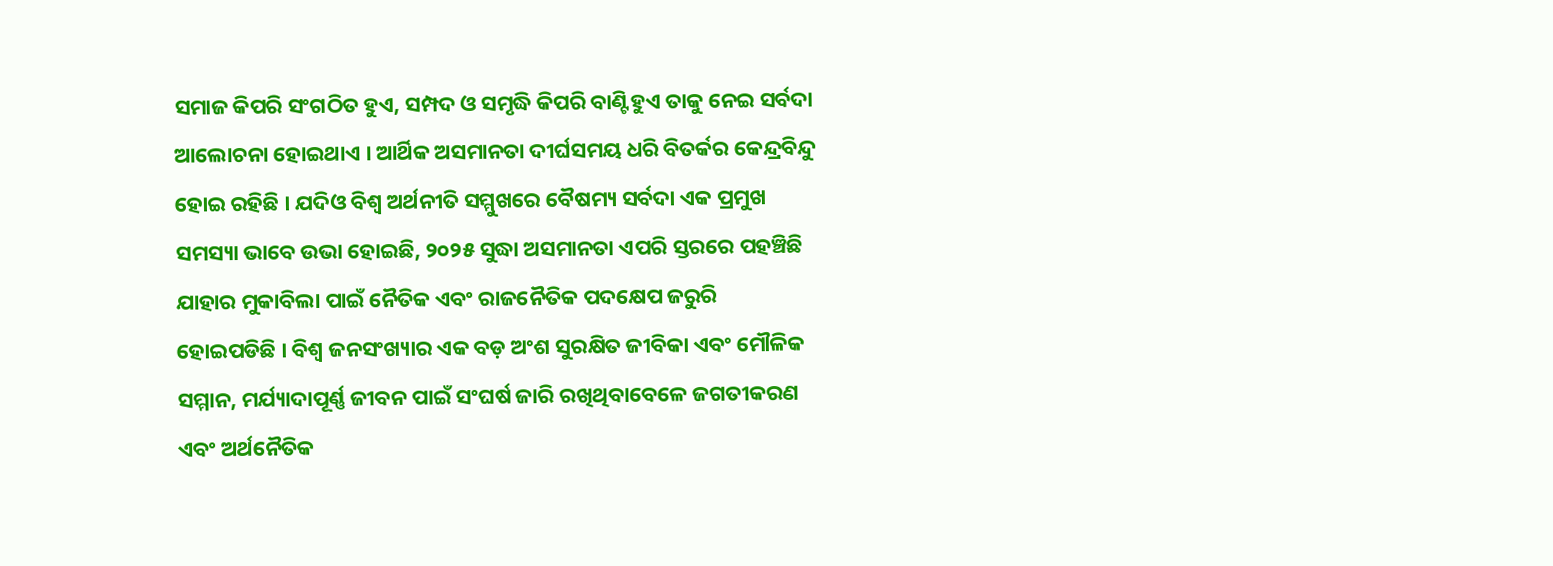ସମାଜ କିପରି ସଂଗଠିତ ହୁଏ, ସମ୍ପଦ ଓ ସମୃଦ୍ଧି କିପରି ବାଣ୍ଟିହୁଏ ତାକୁ ନେଇ ସର୍ବଦା ଆଲୋଚନା ହୋଇଥାଏ । ଆର୍ଥିକ ଅସମାନତା ଦୀର୍ଘସମୟ ଧରି ବିତର୍କର କେନ୍ଦ୍ରବିନ୍ଦୁ ହୋଇ ରହିଛି । ଯଦିଓ ବିଶ୍ୱ ଅର୍ଥନୀତି ସମ୍ମୁଖରେ ବୈଷମ୍ୟ ସର୍ବଦା ଏକ ପ୍ରମୁଖ ସମସ୍ୟା ଭାବେ ଉଭା ହୋଇଛି, ୨୦୨୫ ସୁଦ୍ଧା ଅସମାନତା ଏପରି ସ୍ତରରେ ପହଞ୍ଚିଛି ଯାହାର ମୁକାବିଲା ପାଇଁ ନୈତିକ ଏବଂ ରାଜନୈତିକ ପଦକ୍ଷେପ ଜରୁରି ହୋଇପଡିଛି । ବିଶ୍ୱ ଜନସଂଖ୍ୟାର ଏକ ବଡ଼ ଅଂଶ ସୁରକ୍ଷିତ ଜୀବିକା ଏବଂ ମୌଳିକ ସମ୍ମାନ, ମର୍ଯ୍ୟାଦାପୂର୍ଣ୍ଣ ଜୀବନ ପାଇଁ ସଂଘର୍ଷ ଜାରି ରଖିଥିବାବେଳେ ଜଗତୀକରଣ ଏବଂ ଅର୍ଥନୈତିକ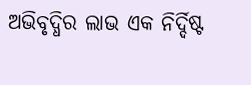ଅଭିବୃଦ୍ଧିର ଲାଭ ଏକ ନିର୍ଦ୍ଦିଷ୍ଟ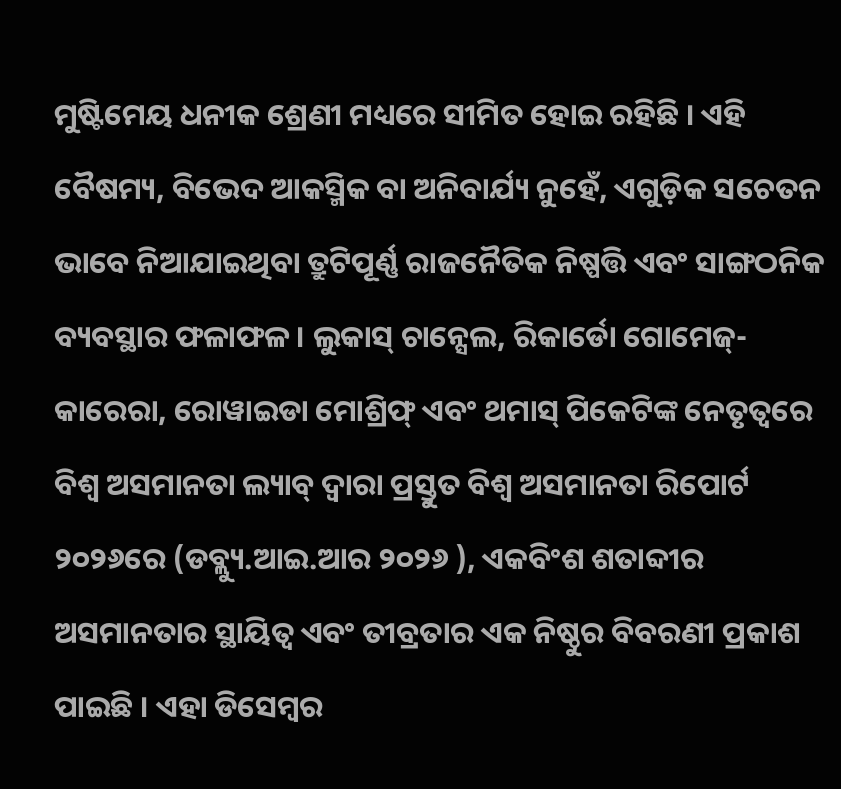ମୁଷ୍ଟିମେୟ ଧନୀକ ଶ୍ରେଣୀ ମଧ୍ୟରେ ସୀମିତ ହୋଇ ରହିଛି । ଏହି ବୈଷମ୍ୟ, ବିଭେଦ ଆକସ୍ମିକ ବା ଅନିବାର୍ଯ୍ୟ ନୁହେଁ, ଏଗୁଡ଼ିକ ସଚେତନ ଭାବେ ନିଆଯାଇଥିବା ତ୍ରୁଟିପୂର୍ଣ୍ଣ ରାଜନୈତିକ ନିଷ୍ପତ୍ତି ଏବଂ ସାଙ୍ଗଠନିକ ବ୍ୟବସ୍ଥାର ଫଳାଫଳ । ଲୁକାସ୍ ଚାନ୍ସେଲ, ରିକାର୍ଡୋ ଗୋମେଜ୍-କାରେରା, ରୋୱାଇଡା ମୋଶ୍ରିଫ୍ ଏବଂ ଥମାସ୍ ପିକେଟିଙ୍କ ନେତୃତ୍ୱରେ ବିଶ୍ୱ ଅସମାନତା ଲ୍ୟାବ୍ ଦ୍ୱାରା ପ୍ରସ୍ତୁତ ବିଶ୍ୱ ଅସମାନତା ରିପୋର୍ଟ ୨୦୨୬ରେ (ଡବ୍ଲ୍ୟୁ.ଆଇ.ଆର ୨୦୨୬ ), ଏକବିଂଶ ଶତାବ୍ଦୀର ଅସମାନତାର ସ୍ଥାୟିତ୍ୱ ଏବଂ ତୀବ୍ରତାର ଏକ ନିଷ୍ଠୁର ବିବରଣୀ ପ୍ରକାଶ ପାଇଛି । ଏହା ଡିସେମ୍ବର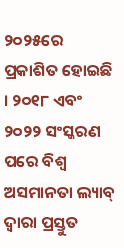୨୦୨୫ରେ ପ୍ରକାଶିତ ହୋଇଛି । ୨୦୧୮ ଏବଂ ୨୦୨୨ ସଂସ୍କରଣ ପରେ ବିଶ୍ୱ ଅସମାନତା ଲ୍ୟାବ୍ ଦ୍ୱାରା ପ୍ରସ୍ତୁତ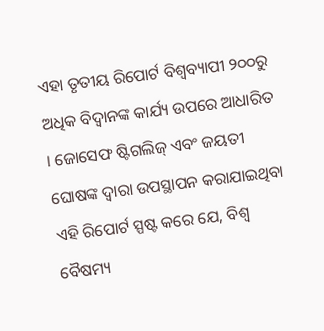ଏହା ତୃତୀୟ ରିପୋର୍ଟ ବିଶ୍ୱବ୍ୟାପୀ ୨୦୦ରୁ ଅଧିକ ବିଦ୍ୱାନଙ୍କ କାର୍ଯ୍ୟ ଉପରେ ଆଧାରିତ । ଜୋସେଫ ଷ୍ଟିଗଲିଜ୍ ଏବଂ ଜୟତୀ ଘୋଷଙ୍କ ଦ୍ୱାରା ଉପସ୍ଥାପନ କରାଯାଇଥିବା ଏହି ରିପୋର୍ଟ ସ୍ପଷ୍ଟ କରେ ଯେ, ବିଶ୍ୱ ବୈଷମ୍ୟ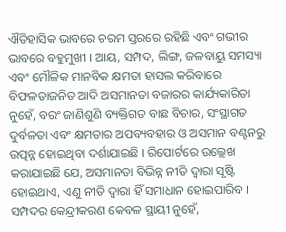ଐତିହାସିକ ଭାବରେ ଚରମ ସ୍ତରରେ ରହିଛି ଏବଂ ଗଭୀର ଭାବରେ ବହୁମୁଖୀ । ଆୟ, ସମ୍ପଦ, ଲିଙ୍ଗ, ଜଳବାୟୁ ସମସ୍ୟା ଏବଂ ମୌଳିକ ମାନବିକ କ୍ଷମତା ହାସଲ କରିବାରେ ବିଫଳତାଜନିତ ଆଦି ଅସମାନତା ବଜାରର କାର୍ଯ୍ୟକାରିତା ନୁହେଁ, ବରଂ ଜାଣିଶୁଣି ବ୍ୟକ୍ତିଗତ ବାଛ ବିଚାର, ସଂସ୍ଥାଗତ ଦୁର୍ବଳତା ଏବଂ କ୍ଷମତାର ଅପବ୍ୟବହାର ଓ ଅସମାନ ବଣ୍ଟନରୁ ଉତ୍ପନ୍ନ ହୋଇଥିବା ଦର୍ଶାଯାଇଛି । ରିପୋର୍ଟରେ ଉଲ୍ଲେଖ କରାଯାଇଛି ଯେ, ଅସମାନତା ବିଭିନ୍ନ ନୀତି ଦ୍ୱାରା ସୃଷ୍ଟି ହୋଇଥାଏ, ଏଣୁ ନୀତି ଦ୍ୱାରା ହିଁ ସମାଧାନ ହୋଇପାରିବ ।
ସମ୍ପଦର କେନ୍ଦ୍ରୀକରଣ କେବଳ ସ୍ଥାୟୀ ନୁହେଁ,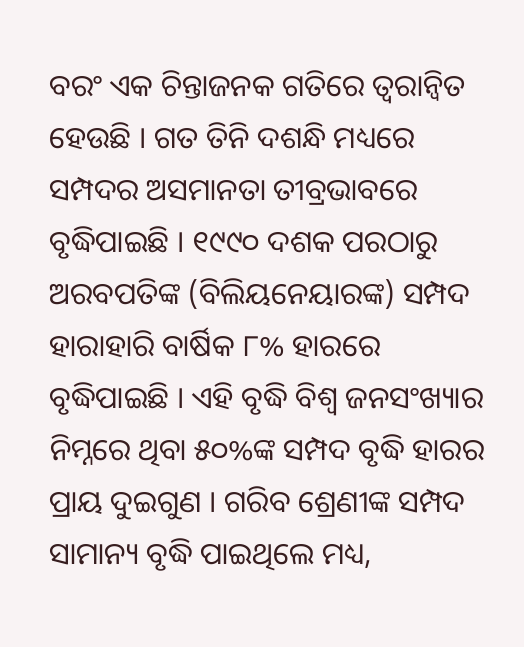ବରଂ ଏକ ଚିନ୍ତାଜନକ ଗତିରେ ତ୍ୱରାନ୍ୱିତ ହେଉଛି । ଗତ ତିନି ଦଶନ୍ଧି ମଧ୍ୟରେ ସମ୍ପଦର ଅସମାନତା ତୀବ୍ରଭାବରେ ବୃଦ୍ଧିପାଇଛି । ୧୯୯୦ ଦଶକ ପରଠାରୁ ଅରବପତିଙ୍କ (ବିଲିୟନେୟାରଙ୍କ) ସମ୍ପଦ ହାରାହାରି ବାର୍ଷିକ ୮% ହାରରେ ବୃଦ୍ଧିପାଇଛି । ଏହି ବୃଦ୍ଧି ବିଶ୍ୱ ଜନସଂଖ୍ୟାର ନିମ୍ନରେ ଥିବା ୫୦%ଙ୍କ ସମ୍ପଦ ବୃଦ୍ଧି ହାରର ପ୍ରାୟ ଦୁଇଗୁଣ । ଗରିବ ଶ୍ରେଣୀଙ୍କ ସମ୍ପଦ ସାମାନ୍ୟ ବୃଦ୍ଧି ପାଇଥିଲେ ମଧ୍ୟ,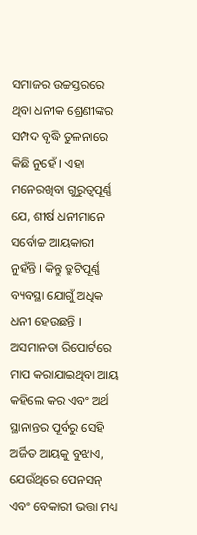ସମାଜର ଉଚ୍ଚସ୍ତରରେ ଥିବା ଧନୀକ ଶ୍ରେଣୀଙ୍କର ସମ୍ପଦ ବୃଦ୍ଧି ତୁଳନାରେ କିଛି ନୁହେଁ । ଏହା ମନେରଖିବା ଗୁରୁତ୍ୱପୂର୍ଣ୍ଣ ଯେ, ଶୀର୍ଷ ଧନୀମାନେ ସର୍ବୋଚ୍ଚ ଆୟକାରୀ ନୁହଁନ୍ତି । କିନ୍ତୁ ତ୍ରୁଟିପୂର୍ଣ୍ଣ ବ୍ୟବସ୍ଥା ଯୋଗୁଁ ଅଧିକ ଧନୀ ହେଉଛନ୍ତି । ଅସମାନତା ରିପୋର୍ଟରେ ମାପ କରାଯାଇଥିବା ଆୟ କହିଲେ କର ଏବଂ ଅର୍ଥ ସ୍ଥାନାନ୍ତର ପୂର୍ବରୁ ସେହି ଅର୍ଜିତ ଆୟକୁ ବୁଝାଏ, ଯେଉଁଥିରେ ପେନସନ୍ ଏବଂ ବେକାରୀ ଭତ୍ତା ମଧ୍ୟ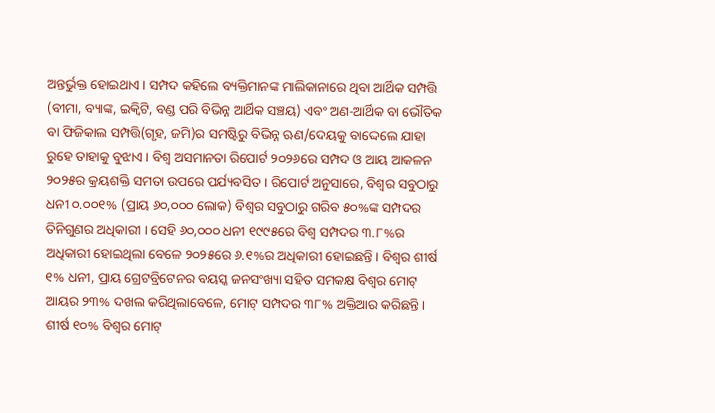ଅନ୍ତର୍ଭୁକ୍ତ ହୋଇଥାଏ । ସମ୍ପଦ କହିଲେ ବ୍ୟକ୍ତିମାନଙ୍କ ମାଲିକାନାରେ ଥିବା ଆର୍ଥିକ ସମ୍ପତ୍ତି (ବୀମା, ବ୍ୟାଙ୍କ, ଇକ୍ୱିଟି, ବଣ୍ଡ ପରି ବିଭିନ୍ନ ଆର୍ଥିକ ସଞ୍ଚୟ) ଏବଂ ଅଣ-ଆର୍ଥିକ ବା ଭୌତିକ ବା ଫିଜିକାଲ ସମ୍ପତ୍ତି(ଗୃହ, ଜମି)ର ସମଷ୍ଟିରୁ ବିଭିନ୍ନ ଋଣ/ଦେୟକୁ ବାଦ୍ଦେଲେ ଯାହା ରୁହେ ତାହାକୁ ବୁଝାଏ । ବିଶ୍ୱ ଅସମାନତା ରିପୋର୍ଟ ୨୦୨୬ରେ ସମ୍ପଦ ଓ ଆୟ ଆକଳନ ୨୦୨୫ର କ୍ରୟଶକ୍ତି ସମତା ଉପରେ ପର୍ଯ୍ୟବସିତ । ରିପୋର୍ଟ ଅନୁସାରେ, ବିଶ୍ୱର ସବୁଠାରୁ ଧନୀ ୦.୦୦୧% (ପ୍ରାୟ ୬୦,୦୦୦ ଲୋକ) ବିଶ୍ୱର ସବୁଠାରୁ ଗରିବ ୫୦%ଙ୍କ ସମ୍ପଦର ତିନିଗୁଣର ଅଧିକାରୀ । ସେହି ୬୦,୦୦୦ ଧନୀ ୧୯୯୫ରେ ବିଶ୍ୱ ସମ୍ପଦର ୩.୮%ର ଅଧିକାରୀ ହୋଇଥିଲା ବେଳେ ୨୦୨୫ରେ ୬.୧%ର ଅଧିକାରୀ ହୋଇଛନ୍ତି । ବିଶ୍ୱର ଶୀର୍ଷ ୧% ଧନୀ, ପ୍ରାୟ ଗ୍ରେଟବ୍ରିଟେନର ବୟସ୍କ ଜନସଂଖ୍ୟା ସହିତ ସମକକ୍ଷ ବିଶ୍ୱର ମୋଟ୍ ଆୟର ୨୩% ଦଖଲ କରିଥିଲାବେଳେ, ମୋଟ୍ ସମ୍ପଦର ୩୮% ଅକ୍ତିଆର କରିଛନ୍ତି । ଶୀର୍ଷ ୧୦% ବିଶ୍ୱର ମୋଟ୍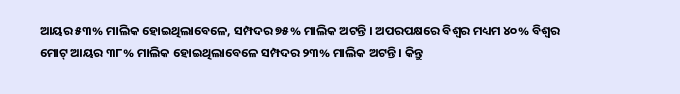ଆୟର ୫୩% ମାଲିକ ହୋଇଥିଲାବେଳେ, ସମ୍ପଦର ୭୫% ମାଲିକ ଅଟନ୍ତି । ଅପରପକ୍ଷରେ ବିଶ୍ୱର ମଧ୍ୟମ ୪୦% ବିଶ୍ୱର ମୋଟ୍ ଆୟର ୩୮% ମାଲିକ ହୋଇଥିଲାବେଳେ ସମ୍ପଦର ୨୩% ମାଲିକ ଅଟନ୍ତି । କିନ୍ତୁ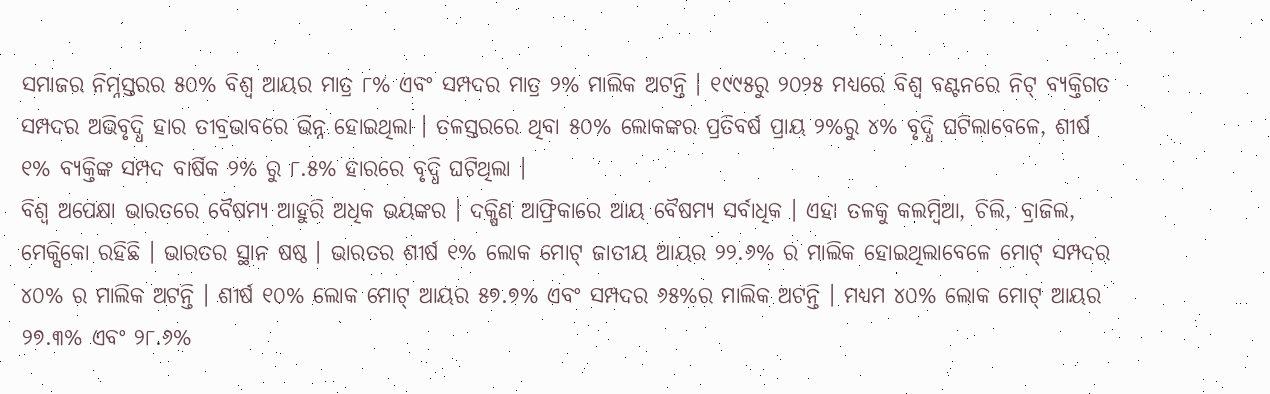ସମାଜର ନିମ୍ନସ୍ତରର ୫୦% ବିଶ୍ୱ ଆୟର ମାତ୍ର ୮% ଏବଂ ସମ୍ପଦର ମାତ୍ର ୨% ମାଲିକ ଅଟନ୍ତି । ୧୯୯୫ରୁ ୨୦୨୫ ମଧ୍ୟରେ ବିଶ୍ୱ ବଣ୍ଟନରେ ନିଟ୍ ବ୍ୟକ୍ତିଗତ ସମ୍ପଦର ଅଭିବୃଦ୍ଧି ହାର ତୀବ୍ରଭାବରେ ଭିନ୍ନ ହୋଇଥିଲା । ତଳସ୍ତରରେ ଥିବା ୫୦% ଲୋକଙ୍କର ପ୍ରତିବର୍ଷ ପ୍ରାୟ ୨%ରୁ ୪% ବୃଦ୍ଧି ଘଟିଲାବେଳେ, ଶୀର୍ଷ ୧% ବ୍ୟକ୍ତିଙ୍କ ସମ୍ପଦ ବାର୍ଷିକ ୨% ରୁ ୮.୫% ହାରରେ ବୃଦ୍ଧି ଘଟିଥିଲା ।
ବିଶ୍ୱ ଅପେକ୍ଷା ଭାରତରେ ବୈଷମ୍ୟ ଆହୁରି ଅଧିକ ଭୟଙ୍କର । ଦକ୍ଷିଣ ଆଫ୍ରିକାରେ ଆୟ ବୈଷମ୍ୟ ସର୍ବାଧିକ । ଏହା ତଳକୁ କଲମ୍ବିଆ, ଚିଲି, ବ୍ରାଜିଲ, ମେକ୍ସିକୋ ରହିଛି । ଭାରତର ସ୍ଥାନ ଷଷ୍ଠ । ଭାରତର ଶୀର୍ଷ ୧% ଲୋକ ମୋଟ୍ ଜାତୀୟ ଆୟର ୨୨.୬% ର ମାଲିକ ହୋଇଥିଲାବେଳେ ମୋଟ୍ ସମ୍ପଦର ୪୦% ର ମାଲିକ ଅଟନ୍ତି । ଶୀର୍ଷ ୧୦% ଲୋକ ମୋଟ୍ ଆୟର ୫୭.୭% ଏବଂ ସମ୍ପଦର ୬୫%ର ମାଲିକ ଅଟନ୍ତି । ମଧ୍ୟମ ୪୦% ଲୋକ ମୋଟ୍ ଆୟର ୨୭.୩% ଏବଂ ୨୮.୬%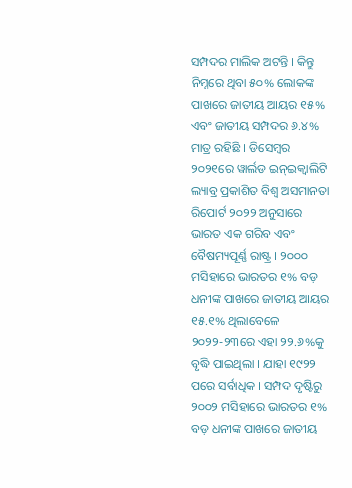ସମ୍ପଦର ମାଲିକ ଅଟନ୍ତି । କିନ୍ତୁ ନିମ୍ନରେ ଥିବା ୫୦% ଲୋକଙ୍କ ପାଖରେ ଜାତୀୟ ଆୟର ୧୫% ଏବଂ ଜାତୀୟ ସମ୍ପଦର ୬.୪% ମାତ୍ର ରହିଛି । ଡିସେମ୍ବର ୨୦୨୧ରେ ୱାର୍ଲଡ ଇନ୍ଇକ୍ୱାଲିଟି ଲ୍ୟାବ୍ର ପ୍ରକାଶିତ ବିଶ୍ୱ ଅସମାନତା ରିପୋର୍ଟ ୨୦୨୨ ଅନୁସାରେ ଭାରତ ଏକ ଗରିବ ଏବଂ ବୈଷମ୍ୟପୂର୍ଣ୍ଣ ରାଷ୍ଟ୍ର । ୨୦୦୦ ମସିହାରେ ଭାରତର ୧% ବଡ଼ ଧନୀଙ୍କ ପାଖରେ ଜାତୀୟ ଆୟର ୧୫.୧% ଥିଲାବେଳେ ୨୦୨୨-୨୩ରେ ଏହା ୨୨.୬%କୁ ବୃଦ୍ଧି ପାଇଥିଲା । ଯାହା ୧୯୨୨ ପରେ ସର୍ବାଧିକ । ସମ୍ପଦ ଦୃଷ୍ଟିରୁ ୨୦୦୨ ମସିହାରେ ଭାରତର ୧% ବଡ଼ ଧନୀଙ୍କ ପାଖରେ ଜାତୀୟ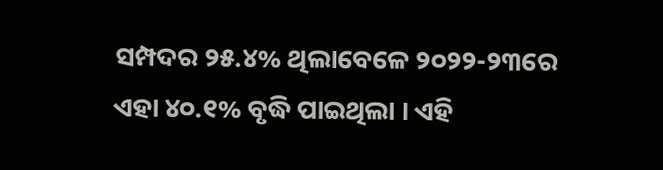ସମ୍ପଦର ୨୫.୪% ଥିଲାବେଳେ ୨୦୨୨-୨୩ରେ ଏହା ୪୦.୧% ବୃଦ୍ଧି ପାଇଥିଲା । ଏହି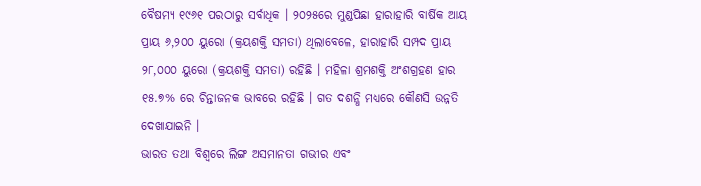ବୈଷମ୍ୟ ୧୯୬୧ ପରଠାରୁ ସର୍ବାଧିକ । ୨୦୨୫ରେ ମୁଣ୍ଡପିଛା ହାରାହାରି ବାର୍ଷିକ ଆୟ ପ୍ରାୟ ୬,୨୦୦ ୟୁରୋ (କ୍ରୟଶକ୍ତି ସମତା) ଥିଲାବେଳେ, ହାରାହାରି ସମ୍ପଦ ପ୍ରାୟ ୨୮,୦୦୦ ୟୁରୋ (କ୍ରୟଶକ୍ତି ସମତା) ରହିଛି । ମହିଳା ଶ୍ରମଶକ୍ତି ଅଂଶଗ୍ରହଣ ହାର ୧୫.୭% ରେ ଚିନ୍ତାଜନକ ଭାବରେ ରହିଛି । ଗତ ଦଶନ୍ଧି ମଧ୍ୟରେ କୌଣସି ଉନ୍ନତି ଦେଖାଯାଇନି ।
ଭାରତ ତଥା ବିଶ୍ୱରେ ଲିଙ୍ଗ ଅସମାନତା ଗଭୀର ଏବଂ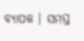ବ୍ୟାପକ । ସମସ୍ତ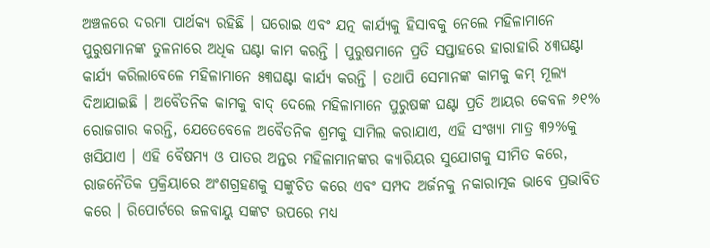ଅଞ୍ଚଳରେ ଦରମା ପାର୍ଥକ୍ୟ ରହିଛି । ଘରୋଇ ଏବଂ ଯତ୍ନ କାର୍ଯ୍ୟକୁ ହିସାବକୁ ନେଲେ ମହିଳାମାନେ ପୁରୁଷମାନଙ୍କ ତୁଳନାରେ ଅଧିକ ଘଣ୍ଟା କାମ କରନ୍ତି । ପୁରୁଷମାନେ ପ୍ରତି ସପ୍ତାହରେ ହାରାହାରି ୪୩ଘଣ୍ଟା କାର୍ଯ୍ୟ କରିଲାବେଳେ ମହିଳାମାନେ ୫୩ଘଣ୍ଟା କାର୍ଯ୍ୟ କରନ୍ତି । ତଥାପି ସେମାନଙ୍କ କାମକୁ କମ୍ ମୂଲ୍ୟ ଦିଆଯାଇଛି । ଅବୈତନିକ କାମକୁ ବାଦ୍ ଦେଲେ ମହିଳାମାନେ ପୁରୁଷଙ୍କ ଘଣ୍ଟା ପ୍ରତି ଆୟର କେବଳ ୬୧% ରୋଜଗାର କରନ୍ତି, ଯେତେବେଳେ ଅବୈତନିକ ଶ୍ରମକୁ ସାମିଲ କରାଯାଏ, ଏହି ସଂଖ୍ୟା ମାତ୍ର ୩୨%କୁ ଖସିଯାଏ । ଏହି ବୈଷମ୍ୟ ଓ ପାତର ଅନ୍ତର ମହିଳାମାନଙ୍କର କ୍ୟାରିୟର ସୁଯୋଗକୁ ସୀମିତ କରେ, ରାଜନୈତିକ ପ୍ରକ୍ରିୟାରେ ଅଂଶଗ୍ରହଣକୁ ସଙ୍କୁଚିତ କରେ ଏବଂ ସମ୍ପଦ ଅର୍ଜନକୁ ନକାରାତ୍ମକ ଭାବେ ପ୍ରଭାବିତ କରେ । ରିପୋର୍ଟରେ ଜଳବାୟୁ ସଙ୍କଟ ଉପରେ ମଧ୍ୟ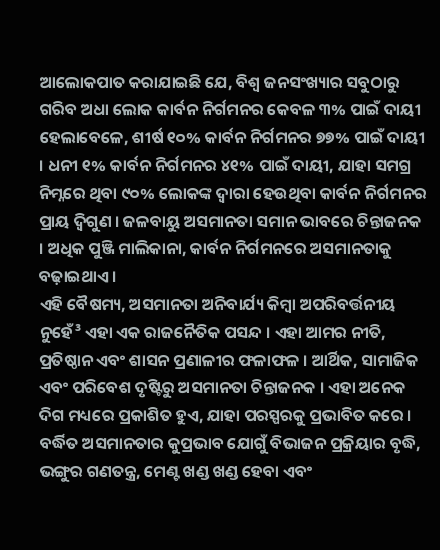ଆଲୋକପାତ କରାଯାଇଛି ଯେ, ବିଶ୍ୱ ଜନସଂଖ୍ୟାର ସବୁଠାରୁ ଗରିବ ଅଧା ଲୋକ କାର୍ବନ ନିର୍ଗମନର କେବଳ ୩% ପାଇଁ ଦାୟୀ ହେଲାବେଳେ, ଶୀର୍ଷ ୧୦% କାର୍ବନ ନିର୍ଗମନର ୭୭% ପାଇଁ ଦାୟୀ । ଧନୀ ୧% କାର୍ବନ ନିର୍ଗମନର ୪୧% ପାଇଁ ଦାୟୀ, ଯାହା ସମଗ୍ର ନିମ୍ନରେ ଥିବା ୯୦% ଲୋକଙ୍କ ଦ୍ୱାରା ହେଉଥିବା କାର୍ବନ ନିର୍ଗମନର ପ୍ରାୟ ଦ୍ୱିଗୁଣ । ଜଳବାୟୁ ଅସମାନତା ସମାନ ଭାବରେ ଚିନ୍ତାଜନକ । ଅଧିକ ପୁଞ୍ଜି ମାଲିକାନା, କାର୍ବନ ନିର୍ଗମନରେ ଅସମାନତାକୁ ବଢ଼ାଇଥାଏ ।
ଏହି ବୈଷମ୍ୟ, ଅସମାନତା ଅନିବାର୍ଯ୍ୟ କିମ୍ବା ଅପରିବର୍ତ୍ତନୀୟ ନୁହେଁ³ ଏହା ଏକ ରାଜନୈତିକ ପସନ୍ଦ । ଏହା ଆମର ନୀତି, ପ୍ରତିଷ୍ଠାନ ଏବଂ ଶାସନ ପ୍ରଣାଳୀର ଫଳାଫଳ । ଆର୍ଥିକ, ସାମାଜିକ ଏବଂ ପରିବେଶ ଦୃଷ୍ଟିରୁ ଅସମାନତା ଚିନ୍ତାଜନକ । ଏହା ଅନେକ ଦିଗ ମଧ୍ୟରେ ପ୍ରକାଶିତ ହୁଏ, ଯାହା ପରସ୍ପରକୁ ପ୍ରଭାବିତ କରେ । ବର୍ଦ୍ଧିତ ଅସମାନତାର କୁପ୍ରଭାବ ଯୋଗୁଁ ବିଭାଜନ ପ୍ରକ୍ରିୟାର ବୃଦ୍ଧି, ଭଙ୍ଗୁର ଗଣତନ୍ତ୍ର, ମେଣ୍ଟ ଖଣ୍ଡ ଖଣ୍ଡ ହେବା ଏବଂ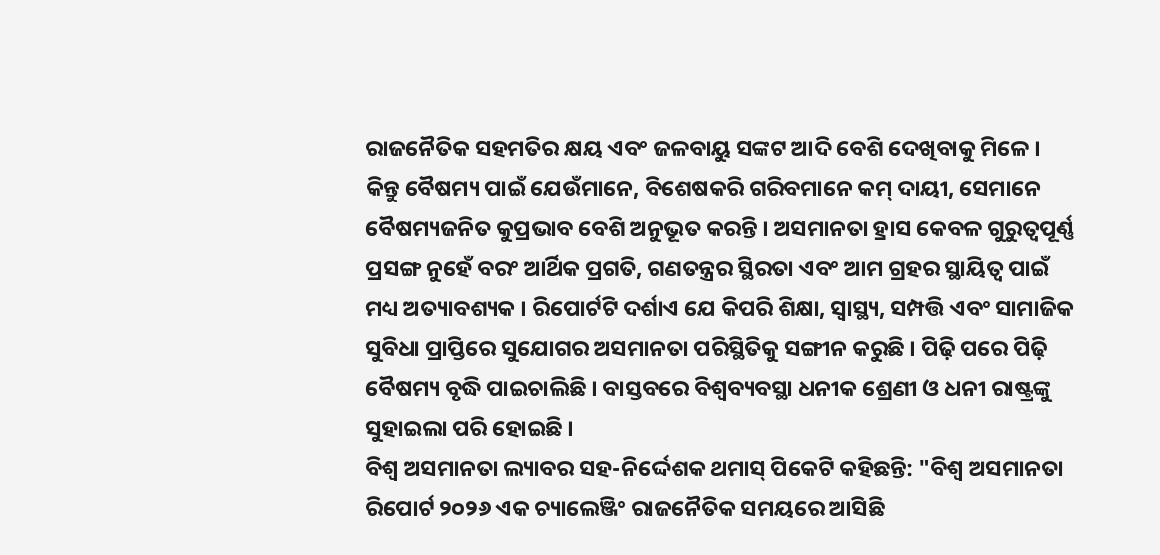ରାଜନୈତିକ ସହମତିର କ୍ଷୟ ଏବଂ ଜଳବାୟୁ ସଙ୍କଟ ଆଦି ବେଶି ଦେଖିବାକୁ ମିଳେ । କିନ୍ତୁ ବୈଷମ୍ୟ ପାଇଁ ଯେଉଁମାନେ, ବିଶେଷକରି ଗରିବମାନେ କମ୍ ଦାୟୀ, ସେମାନେ ବୈଷମ୍ୟଜନିତ କୁପ୍ରଭାବ ବେଶି ଅନୁଭୂତ କରନ୍ତି । ଅସମାନତା ହ୍ରାସ କେବଳ ଗୁରୁତ୍ୱପୂର୍ଣ୍ଣ ପ୍ରସଙ୍ଗ ନୁହେଁ ବରଂ ଆର୍ଥିକ ପ୍ରଗତି, ଗଣତନ୍ତ୍ରର ସ୍ଥିରତା ଏବଂ ଆମ ଗ୍ରହର ସ୍ଥାୟିତ୍ୱ ପାଇଁ ମଧ୍ୟ ଅତ୍ୟାବଶ୍ୟକ । ରିପୋର୍ଟଟି ଦର୍ଶାଏ ଯେ କିପରି ଶିକ୍ଷା, ସ୍ୱାସ୍ଥ୍ୟ, ସମ୍ପତ୍ତି ଏବଂ ସାମାଜିକ ସୁବିଧା ପ୍ରାପ୍ତିରେ ସୁଯୋଗର ଅସମାନତା ପରିସ୍ଥିତିକୁ ସଙ୍ଗୀନ କରୁଛି । ପିଢ଼ି ପରେ ପିଢ଼ି ବୈଷମ୍ୟ ବୃଦ୍ଧି ପାଇଚାଲିଛି । ବାସ୍ତବରେ ବିଶ୍ୱବ୍ୟବସ୍ଥା ଧନୀକ ଶ୍ରେଣୀ ଓ ଧନୀ ରାଷ୍ଟ୍ରଙ୍କୁ ସୁହାଇଲା ପରି ହୋଇଛି ।
ବିଶ୍ୱ ଅସମାନତା ଲ୍ୟାବର ସହ-ନିର୍ଦ୍ଦେଶକ ଥମାସ୍ ପିକେଟି କହିଛନ୍ତି: "ବିଶ୍ୱ ଅସମାନତା ରିପୋର୍ଟ ୨୦୨୬ ଏକ ଚ୍ୟାଲେଞ୍ଜିଂ ରାଜନୈତିକ ସମୟରେ ଆସିଛି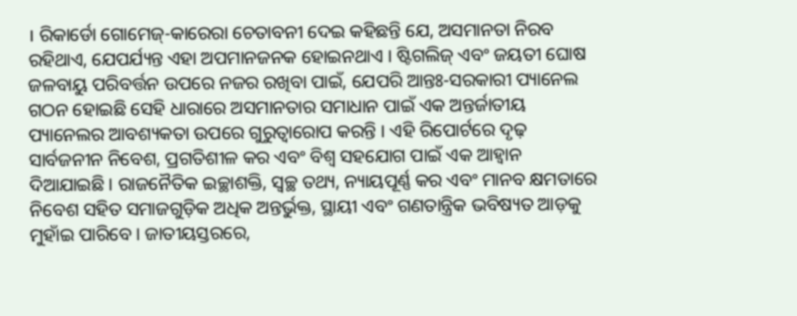। ରିକାର୍ଡୋ ଗୋମେଜ୍-କାରେରା ଚେତାବନୀ ଦେଇ କହିଛନ୍ତି ଯେ, ଅସମାନତା ନିରବ ରହିଥାଏ, ଯେପର୍ଯ୍ୟନ୍ତ ଏହା ଅପମାନଜନକ ହୋଇନଥାଏ । ଷ୍ଟିଗଲିଜ୍ ଏବଂ ଜୟତୀ ଘୋଷ ଜଳବାୟୁ ପରିବର୍ତ୍ତନ ଉପରେ ନଜର ରଖିବା ପାଇଁ, ଯେପରି ଆନ୍ତଃ-ସରକାରୀ ପ୍ୟାନେଲ ଗଠନ ହୋଇଛି ସେହି ଧାରାରେ ଅସମାନତାର ସମାଧାନ ପାଇଁ ଏକ ଅନ୍ତର୍ଜାତୀୟ ପ୍ୟାନେଲର ଆବଶ୍ୟକତା ଉପରେ ଗୁରୁତ୍ୱାରୋପ କରନ୍ତି । ଏହି ରିପୋର୍ଟରେ ଦୃଢ଼ ସାର୍ବଜନୀନ ନିବେଶ, ପ୍ରଗତିଶୀଳ କର ଏବଂ ବିଶ୍ୱ ସହଯୋଗ ପାଇଁ ଏକ ଆହ୍ୱାନ ଦିଆଯାଇଛି । ରାଜନୈତିକ ଇଚ୍ଛାଶକ୍ତି, ସ୍ୱଚ୍ଛ ତଥ୍ୟ, ନ୍ୟାୟପୂର୍ଣ୍ଣ କର ଏବଂ ମାନବ କ୍ଷମତାରେ ନିବେଶ ସହିତ ସମାଜଗୁଡ଼ିକ ଅଧିକ ଅନ୍ତର୍ଭୁକ୍ତ, ସ୍ଥାୟୀ ଏବଂ ଗଣତାନ୍ତ୍ରିକ ଭବିଷ୍ୟତ ଆଡ଼କୁ ମୁହାଁଇ ପାରିବେ । ଜାତୀୟସ୍ତରରେ,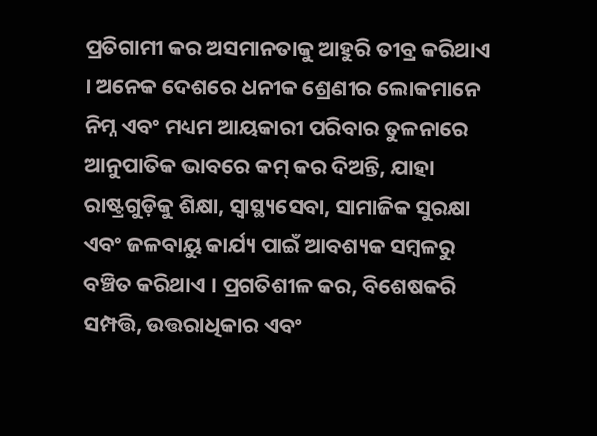ପ୍ରତିଗାମୀ କର ଅସମାନତାକୁ ଆହୁରି ତୀବ୍ର କରିଥାଏ । ଅନେକ ଦେଶରେ ଧନୀକ ଶ୍ରେଣୀର ଲୋକମାନେ ନିମ୍ନ ଏବଂ ମଧ୍ୟମ ଆୟକାରୀ ପରିବାର ତୁଳନାରେ ଆନୁପାତିକ ଭାବରେ କମ୍ କର ଦିଅନ୍ତି, ଯାହା ରାଷ୍ଟ୍ରଗୁଡ଼ିକୁ ଶିକ୍ଷା, ସ୍ୱାସ୍ଥ୍ୟସେବା, ସାମାଜିକ ସୁରକ୍ଷା ଏବଂ ଜଳବାୟୁ କାର୍ଯ୍ୟ ପାଇଁ ଆବଶ୍ୟକ ସମ୍ବଳରୁ ବଞ୍ଚିତ କରିଥାଏ । ପ୍ରଗତିଶୀଳ କର, ବିଶେଷକରି ସମ୍ପତ୍ତି, ଉତ୍ତରାଧିକାର ଏବଂ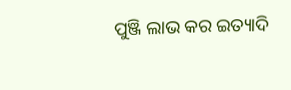ପୁଞ୍ଜି ଲାଭ କର ଇତ୍ୟାଦି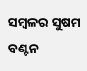ସମ୍ବଳର ସୁଷମ ବଣ୍ଟନ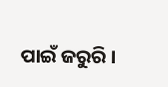ପାଇଁ ଜରୁରି ।